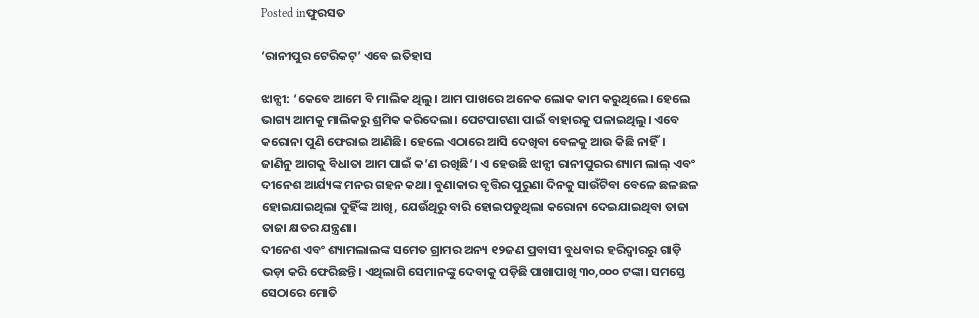Posted inଫୁରସତ

‘ରାନୀପୁର ଟେରିକଟ୍‌’ ଏବେ ଇତିହାସ

ଝାନ୍ସୀ: ‘କେବେ ଆମେ ବି ମାଲିକ ଥିଲୁ। ଆମ ପାଖରେ ଅନେକ ଲୋକ କାମ କରୁଥିଲେ। ହେଲେ ଭାଗ୍ୟ ଆମକୁ ମାଲିକରୁ ଶ୍ରମିକ କରିଦେଲା। ପେଟପାଟଣା ପାଇଁ ବାହାରକୁ ପଳାଇଥିଲୁ। ଏବେ କରୋନା ପୁଣି ଫେରାଇ ଆଣିଛି। ହେଲେ ଏଠାରେ ଆସି ଦେଖିବା ବେଳକୁ ଆଉ କିଛି ନାହିଁ। ଜାଣିନୁ ଆଗକୁ ବିଧାତା ଆମ ପାଇଁ କ’ଣ ରଖିଛି’। ଏ ହେଉଛି ଝାନ୍ସୀ ରାନୀପୁରର ଶ୍ୟାମ ଲାଲ୍‌ ଏବଂ ଦୀନେଶ ଆର୍ଯ୍ୟଙ୍କ ମନର ଗହନ କଥା। ବୁଣାକାର ବୃତ୍ତିର ପୁରୁଣା ଦିନକୁ ସାଉଁଟିବା ବେଳେ ଛଳଛଳ ହୋଇଯାଇଥିଲା ଦୁହିଁଙ୍କ ଆଖି, ଯେଉଁଥିରୁ ବାରି ହୋଇପଡୁଥିଲା କରୋନା ଦେଇଯାଇଥିବା ତାଜା ତାଜା କ୍ଷତର ଯନ୍ତ୍ରଣା।
ଦୀନେଶ ଏବଂ ଶ୍ୟାମଲାଲଙ୍କ ସମେତ ଗ୍ରାମର ଅନ୍ୟ ୧୨ଜଣ ପ୍ରବାସୀ ବୁଧବାର ହରିଦ୍ୱାରରୁ ଗାଡ଼ି ଭଡ଼ା କରି ଫେରିଛନ୍ତି। ଏଥିଲାଗି ସେମାନଙ୍କୁ ଦେବାକୁ ପଡ଼ିଛି ପାଖାପାଖି ୩୦,୦୦୦ ଟଙ୍କା। ସମସ୍ତେ ସେଠାରେ ମୋତି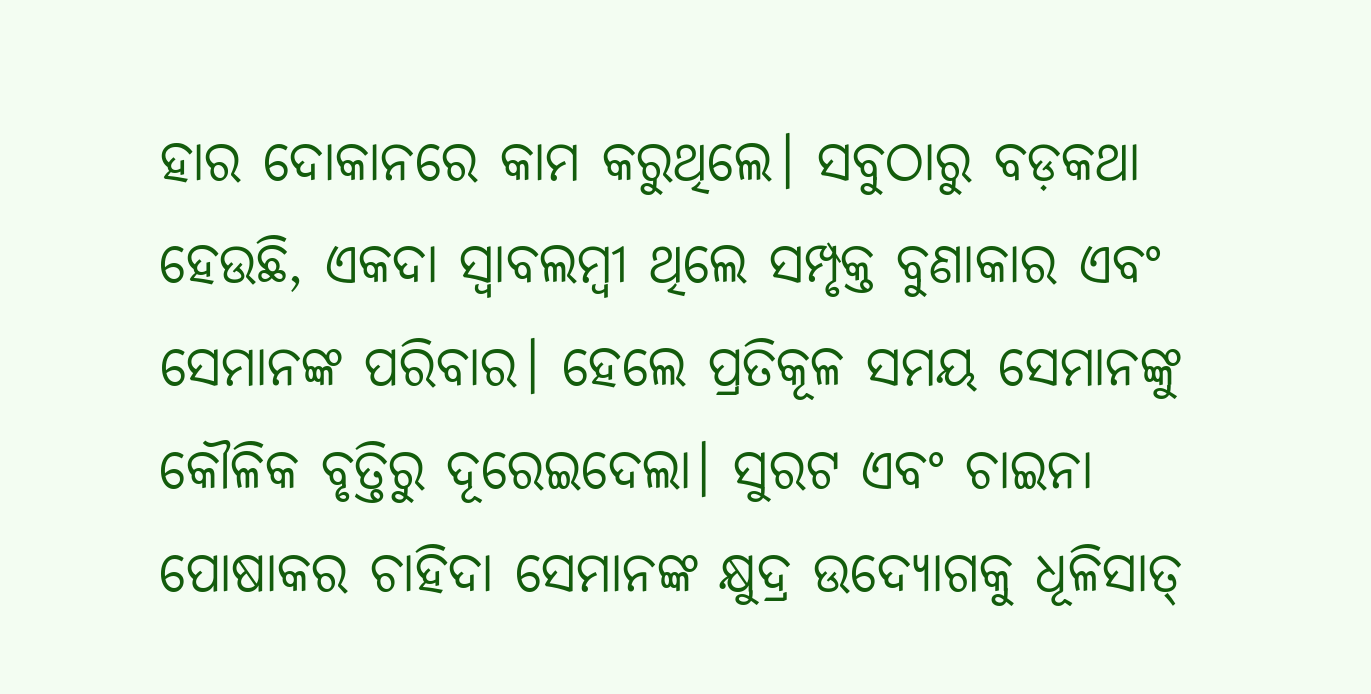ହାର ଦୋକାନରେ କାମ କରୁଥିଲେ। ସବୁଠାରୁ ବଡ଼କଥା ହେଉଛି, ଏକଦା ସ୍ବାବଲମ୍ବୀ ଥିଲେ ସମ୍ପୃକ୍ତ ବୁଣାକାର ଏବଂ ସେମାନଙ୍କ ପରିବାର। ହେଲେ ପ୍ରତିକୂଳ ସମୟ ସେମାନଙ୍କୁ କୌଳିକ ବୃତ୍ତିରୁ ଦୂରେଇଦେଲା। ସୁରଟ ଏବଂ ଚାଇନା ପୋଷାକର ଚାହିଦା ସେମାନଙ୍କ କ୍ଷୁଦ୍ର ଉଦ୍ୟୋଗକୁ ଧୂଳିସାତ୍‌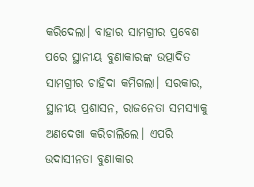କରିଦେଲା। ବାହାର ସାମଗ୍ରୀର ପ୍ରବେଶ ପରେ ସ୍ଥାନୀୟ ବୁଣାକାରଙ୍କ ଉତ୍ପାଦିତ ସାମଗ୍ରୀର ଚାହିଦା କମିଗଲା। ସରକାର, ସ୍ଥାନୀୟ ପ୍ରଶାସନ, ରାଜନେତା ସମସ୍ୟାକୁ ଅଣଦେଖା କରିଚାଲିଲେ। ଏପରି ଉଦାସୀନତା ବୁଣାକାର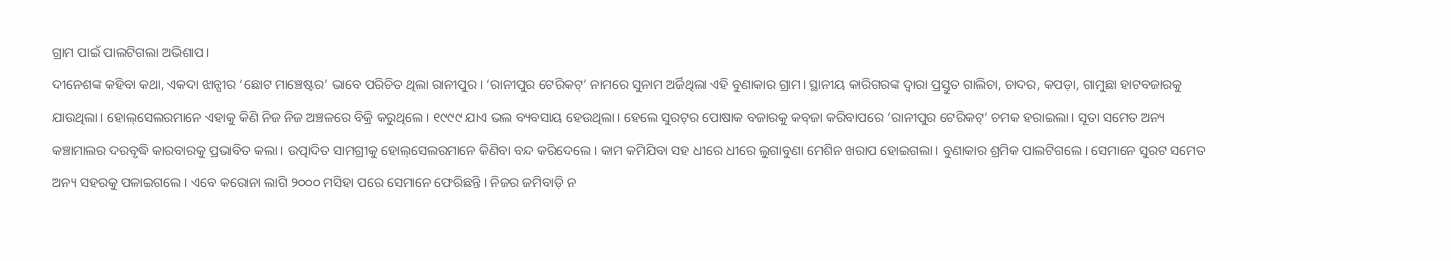ଗ୍ରାମ ପାଇଁ ପାଲଟିଗଲା ଅଭିଶାପ।
ଦୀନେଶଙ୍କ କହିବା କଥା, ଏକଦା ଝାନ୍ସୀର ‘ଛୋଟ ମାଞ୍ଚେଷ୍ଟର’ ଭାବେ ପରିଚିତ ଥିଲା ରାନୀପୁର। ‘ରାନୀପୁର ଟେରିକଟ୍‌’ ନାମରେ ସୁନାମ ଅର୍ଜିଥିଲା ଏହି ବୁଣାକାର ଗ୍ରାମ। ସ୍ଥାନୀୟ କାରିଗରଙ୍କ ଦ୍ୱାରା ପ୍ରସ୍ତୁତ ଗାଲିଚା, ଚାଦର, କପଡ଼ା, ଗାମୁଛା ହାଟବଜାରକୁ ଯାଉଥିଲା। ହୋଲ୍‌ସେଲରମାନେ ଏହାକୁ କିଣି ନିଜ ନିଜ ଅଞ୍ଚଳରେ ବିକ୍ରି କରୁଥିଲେ। ୧୯୯୯ ଯାଏ ଭଲ ବ୍ୟବସାୟ ହେଉଥିଲା। ହେଲେ ସୁରଟ୍‌ର ପୋଷାକ ବଜାରକୁ କବ୍‌ଜା କରିବାପରେ ‘ରାନୀପୁର ଟେରିକଟ୍‌’ ଚମକ ହରାଇଲା। ସୂତା ସମେତ ଅନ୍ୟ କଞ୍ଚାମାଲର ଦରବୃଦ୍ଧି କାରବାରକୁ ପ୍ରଭାବିତ କଲା। ଉତ୍ପାଦିତ ସାମଗ୍ରୀକୁ ହୋଲ୍‌ସେଲରମାନେ କିଣିବା ବନ୍ଦ କରିଦେଲେ। କାମ କମିଯିବା ସହ ଧୀରେ ଧୀରେ ଲୁଗାବୁଣା ମେଶିନ ଖରାପ ହୋଇଗଲା। ବୁଣାକାର ଶ୍ରମିକ ପାଲଟିଗଲେ। ସେମାନେ ସୁରଟ ସମେତ ଅନ୍ୟ ସହରକୁ ପଳାଇଗଲେ। ଏବେ କରୋନା ଲାଗି ୨୦୦୦ ମସିହା ପରେ ସେମାନେ ଫେରିଛନ୍ତି। ନିଜର ଜମିବାଡ଼ି ନ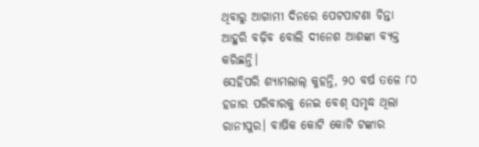ଥିବାରୁ ଆଗାମୀ ଦିନରେ ପେଟପାଟଣା ଚିନ୍ତା ଆହୁରି ବଢ଼ିବ ବୋଲି ଦୀନେଶ ଆଶଙ୍କା ବ୍ୟକ୍ତ କରିଛନ୍ତି।
ସେହିପରି ଶ୍ୟାମଲାଲ୍‌ କୁହନ୍ତି, ୨୦ ବର୍ଷ ତଳେ ୮୦ ହଜାର ପରିବାରକୁ ନେଇ ବେଶ୍‌ ସମୃଦ୍ଧ ଥିଲା ରାନୀପୁର। ବାର୍ଷିକ କୋଟି କୋଟି ଟଙ୍କାର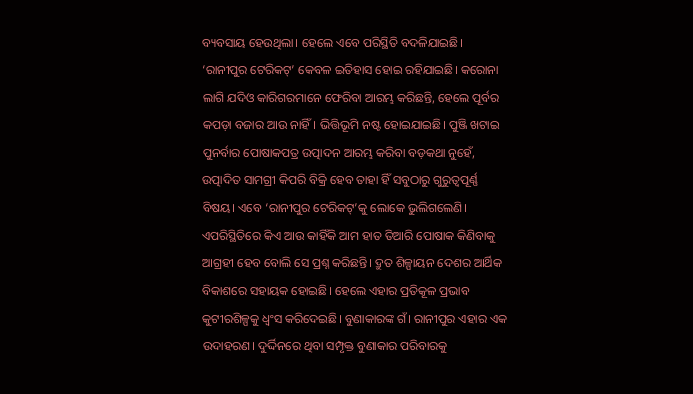ବ୍ୟବସାୟ ହେଉଥିଲା। ହେଲେ ଏବେ ପରିସ୍ଥିତି ବଦଳିଯାଇଛି। ‘ରାନୀପୁର ଟେରିକଟ୍‌’ କେବଳ ଇତିହାସ ହୋଇ ରହିଯାଇଛି। କରୋନା ଲାଗି ଯଦିଓ କାରିଗରମାନେ ଫେରିବା ଆରମ୍ଭ କରିଛନ୍ତି, ହେଲେ ପୂର୍ବର କପଡ଼ା ବଜାର ଆଉ ନାହିଁ। ଭିତ୍ତିଭୂମି ନଷ୍ଟ ହୋଇଯାଇଛି। ପୁଞ୍ଜି ଖଟାଇ ପୁନର୍ବାର ପୋଷାକପତ୍ର ଉତ୍ପାଦନ ଆରମ୍ଭ କରିବା ବଡ଼କଥା ନୁହେଁ, ଉତ୍ପାଦିତ ସାମଗ୍ରୀ କିପରି ବିକ୍ରି ହେବ ତାହା ହିଁ ସବୁଠାରୁ ଗୁରୁତ୍ୱପୂର୍ଣ୍ଣ ବିଷୟ। ଏବେ ‘ରାନୀପୁର ଟେରିକଟ୍‌’କୁ ଲୋକେ ଭୁଲିଗଲେଣି। ଏପରିସ୍ଥିତିରେ କିଏ ଆଉ କାହିଁକି ଆମ ହାତ ତିଆରି ପୋଷାକ କିଣିବାକୁ ଆଗ୍ରହୀ ହେବ ବୋଲି ସେ ପ୍ରଶ୍ନ କରିଛନ୍ତି। ଦ୍ରୁତ ଶିଳ୍ପାୟନ ଦେଶର ଆର୍ଥିକ ବିକାଶରେ ସହାୟକ ହୋଇଛି। ହେଲେ ଏହାର ପ୍ରତିକୂଳ ପ୍ରଭାବ କୁଟୀରଶିଳ୍ପକୁ ଧ୍ୱଂସ କରିଦେଇଛି। ବୁଣାକାରଙ୍କ ଗଁ। ରାନୀପୁର ଏହାର ଏକ ଉଦାହରଣ। ଦୁର୍ଦ୍ଦିନରେ ଥିବା ସମ୍ପୃକ୍ତ ବୁଣାକାର ପରିବାରକୁ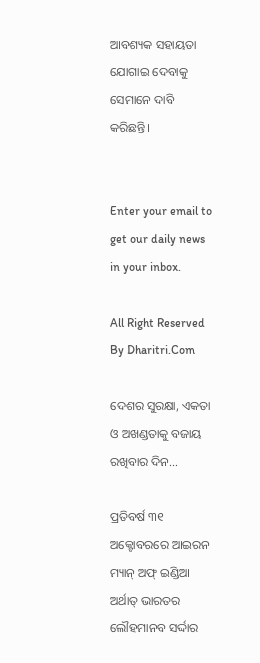ଆବଶ୍ୟକ ସହାୟତା ଯୋଗାଇ ଦେବାକୁ ସେମାନେ ଦାବି କରିଛନ୍ତି।


Enter your email to get our daily news in your inbox.

All Right Reserved By Dharitri.Com

ଦେଶର ସୁରକ୍ଷା, ଏକତା ଓ ଅଖଣ୍ଡତାକୁ ବଜାୟ ରଖିବାର ଦିନ…

ପ୍ରତିବର୍ଷ ୩୧ ଅକ୍ଟୋବରରେ ଆଇରନ ମ୍ୟାନ୍‌ ଅଫ୍‌ ଇଣ୍ଡିଆ ଅର୍ଥାତ୍‌ ଭାରତର ଲୌହମାନବ ସର୍ଦ୍ଦାର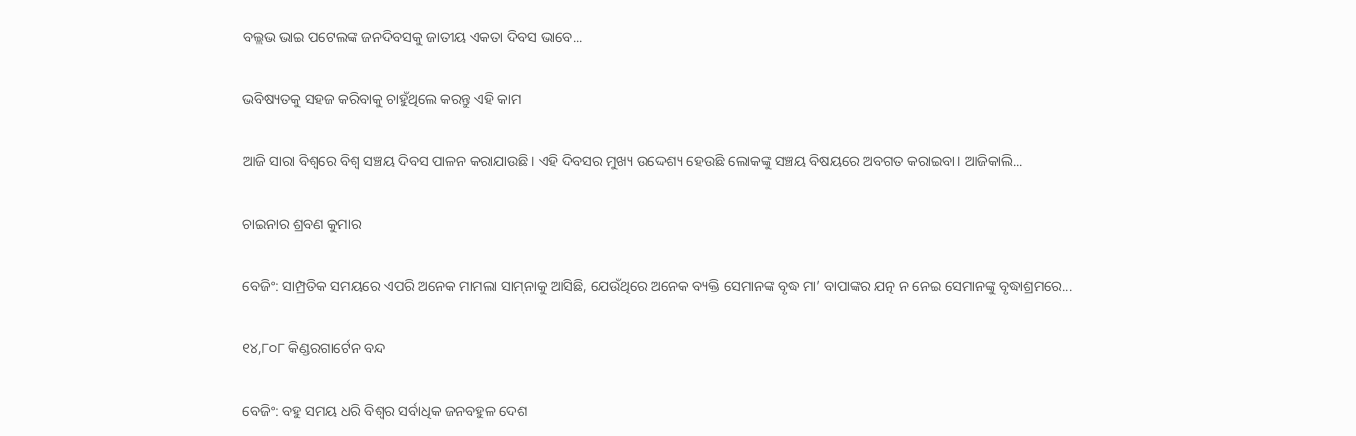ବଲ୍ଲଭ ଭାଇ ପଟେଲଙ୍କ ଜନଦିବସକୁ ଜାତୀୟ ଏକତା ଦିବସ ଭାବେ...

ଭବିଷ୍ୟତକୁ ସହଜ କରିବାକୁ ଚାହୁଁଥିଲେ କରନ୍ତୁ ଏହି କାମ

ଆଜି ସାରା ବିଶ୍ୱରେ ବିଶ୍ୱ ସଞ୍ଚୟ ଦିବସ ପାଳନ କରାଯାଉଛି। ଏହି ଦିବସର ମୁଖ୍ୟ ଉଦ୍ଦେଶ୍ୟ ହେଉଛି ଲୋକଙ୍କୁ ସଞ୍ଚୟ ବିଷୟରେ ଅବଗତ କରାଇବା। ଆଜିକାଲି...

ଚାଇନାର ଶ୍ରବଣ କୁମାର

ବେଜିଂ: ସାମ୍ପ୍ରତିକ ସମୟରେ ଏପରି ଅନେକ ମାମଲା ସାମ୍‌ନାକୁ ଆସିଛି, ଯେଉଁଥିରେ ଅନେକ ବ୍ୟକ୍ତି ସେମାନଙ୍କ ବୃଦ୍ଧ ମା’ ବାପାଙ୍କର ଯତ୍ନ ନ ନେଇ ସେମାନଙ୍କୁ ବୃଦ୍ଧାଶ୍ରମରେ...

୧୪,୮୦୮ କିଣ୍ଡରଗାର୍ଟେନ ବନ୍ଦ

ବେଜିଂ: ବହୁ ସମୟ ଧରି ବିଶ୍ୱର ସର୍ବାଧିକ ଜନବହୁଳ ଦେଶ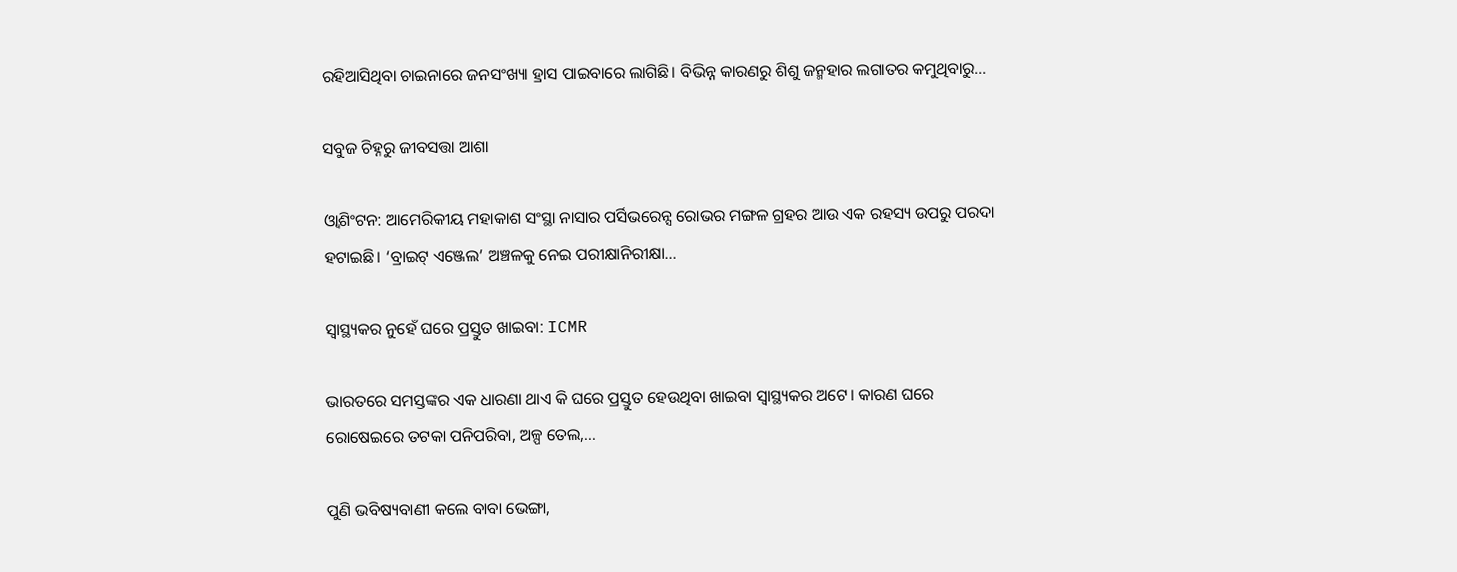ରହିଆସିଥିବା ଚାଇନାରେ ଜନସଂଖ୍ୟା ହ୍ରାସ ପାଇବାରେ ଲାଗିଛି। ବିଭିନ୍ନ କାରଣରୁ ଶିଶୁ ଜନ୍ମହାର ଲଗାତର କମୁଥିବାରୁ...

ସବୁଜ ଚିହ୍ନରୁ ଜୀବସତ୍ତା ଆଶା

ଓ୍ବାଶିଂଟନ: ଆମେରିକୀୟ ମହାକାଶ ସଂସ୍ଥା ନାସାର ପର୍ସିଭରେନ୍ସ ରୋଭର ମଙ୍ଗଳ ଗ୍ରହର ଆଉ ଏକ ରହସ୍ୟ ଉପରୁ ପରଦା ହଟାଇଛି। ‘ବ୍ରାଇଟ୍‌ ଏଞ୍ଜେଲ’ ଅଞ୍ଚଳକୁ ନେଇ ପରୀକ୍ଷାନିରୀକ୍ଷା...

ସ୍ୱାସ୍ଥ୍ୟକର ନୁହେଁ ଘରେ ପ୍ରସ୍ତୁତ ଖାଇବା: ICMR

ଭାରତରେ ସମସ୍ତଙ୍କର ଏକ ଧାରଣା ଥାଏ କି ଘରେ ପ୍ରସ୍ତୁତ ହେଉଥିବା ଖାଇବା ସ୍ୱାସ୍ଥ୍ୟକର ଅଟେ। କାରଣ ଘରେ ରୋଷେଇରେ ତଟକା ପନିପରିବା, ଅଳ୍ପ ତେଲ,...

ପୁଣି ଭବିଷ୍ୟବାଣୀ କଲେ ବାବା ଭେଙ୍ଗା,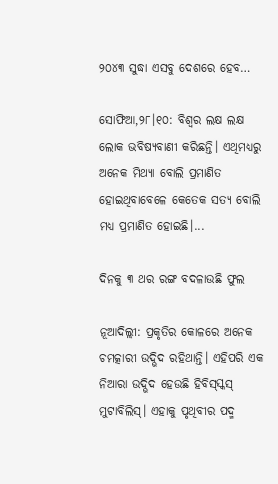୨୦୪୩ ସୁଦ୍ଧା ଏସବୁ ଦେଶରେ ହେବ…

ସୋଫିଆ,୨୮।୧୦: ବିଶ୍ୱର ଲକ୍ଷ ଲକ୍ଷ ଲୋକ ଭବିଷ୍ୟବାଣୀ କରିଛନ୍ତି। ଏଥିମଧ୍ୟରୁ ଅନେକ ମିଥ୍ୟା ବୋଲି ପ୍ରମାଣିତ ହୋଇଥିବାବେଳେ କେତେକ ସତ୍ୟ ବୋଲି ମଧ୍ୟ ପ୍ରମାଣିତ ହୋଇଛି।...

ଦିନକୁ ୩ ଥର ରଙ୍ଗ ବଦଳାଉଛି ଫୁଲ

ନୂଆଦିଲ୍ଲୀ: ପ୍ରକୃତିର କୋଳରେ ଅନେକ ଚମତ୍କାରୀ ଉଦ୍ଭିଦ ରହିଥାନ୍ତି। ଏହିପରି ଏକ ନିଆରା ଉଦ୍ଭିଦ ହେଉଛି ହିବିସ୍‌ସ୍କସ୍‌ ମୁଟାବିଲିସ୍‌। ଏହାକୁ ପୃଥିବୀର ପଦ୍ମ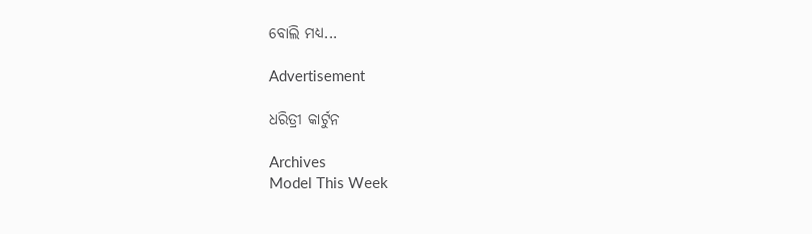ବୋଲି ମଧ୍ୟ...

Advertisement

ଧରିତ୍ରୀ କାର୍ଟୁନ

Archives
Model This Week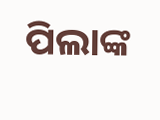ପିଲାଙ୍କ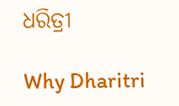ଧରିତ୍ରୀ

Why Dharitri